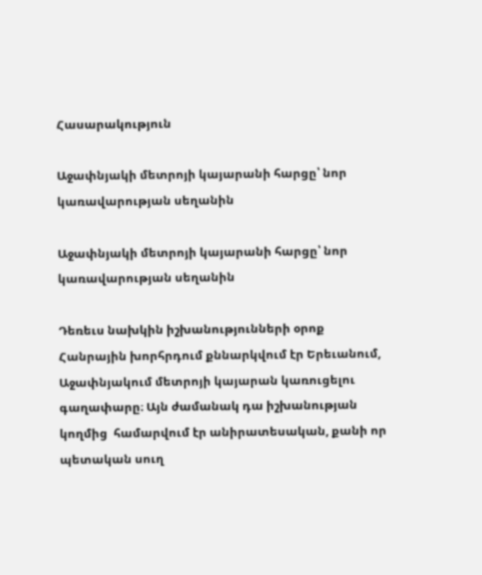Հասարակություն

Աջափնյակի մետրոյի կայարանի հարցը՝ նոր կառավարության սեղանին

Աջափնյակի մետրոյի կայարանի հարցը՝ նոր կառավարության սեղանին

Դեռեւս նախկին իշխանությունների օրոք Հանրային խորհրդում քննարկվում էր Երեւանում, Աջափնյակում մետրոյի կայարան կառուցելու գաղափարը։ Այն ժամանակ դա իշխանության կողմից  համարվում էր անիրատեսական, քանի որ պետական սուղ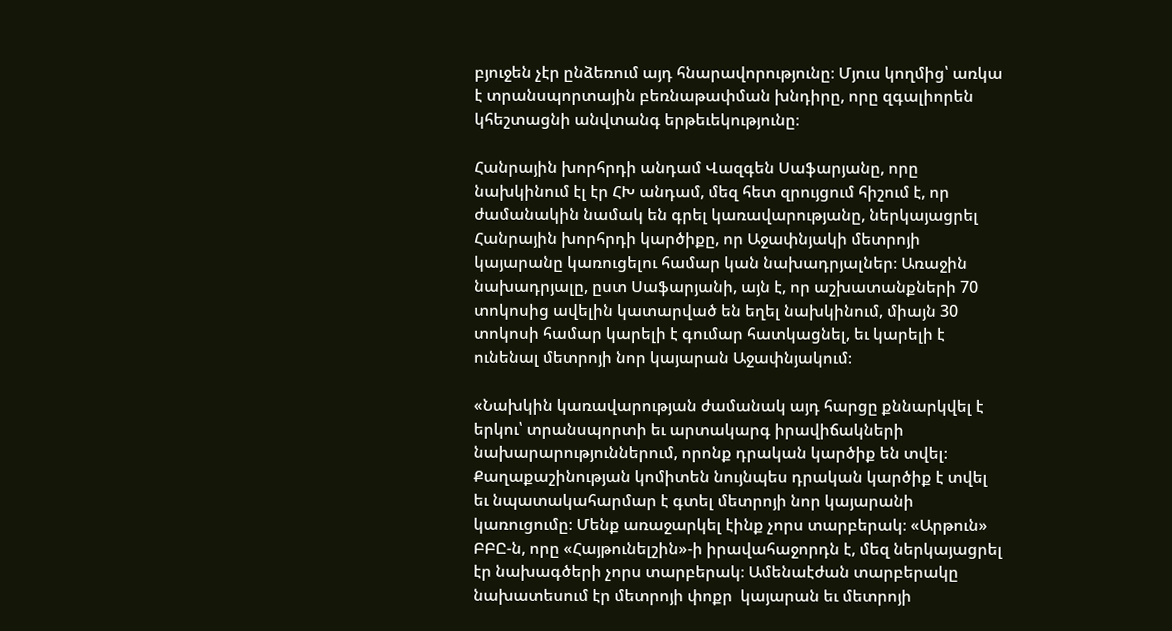բյուջեն չէր ընձեռում այդ հնարավորությունը։ Մյուս կողմից՝ առկա է տրանսպորտային բեռնաթափման խնդիրը, որը զգալիորեն կհեշտացնի անվտանգ երթեւեկությունը։

Հանրային խորհրդի անդամ Վազգեն Սաֆարյանը, որը նախկինում էլ էր ՀԽ անդամ, մեզ հետ զրույցում հիշում է, որ ժամանակին նամակ են գրել կառավարությանը, ներկայացրել Հանրային խորհրդի կարծիքը, որ Աջափնյակի մետրոյի կայարանը կառուցելու համար կան նախադրյալներ։ Առաջին նախադրյալը, ըստ Սաֆարյանի, այն է, որ աշխատանքների 70 տոկոսից ավելին կատարված են եղել նախկինում, միայն 30 տոկոսի համար կարելի է գումար հատկացնել, եւ կարելի է ունենալ մետրոյի նոր կայարան Աջափնյակում։

«Նախկին կառավարության ժամանակ այդ հարցը քննարկվել է երկու՝ տրանսպորտի եւ արտակարգ իրավիճակների նախարարություններում, որոնք դրական կարծիք են տվել։ Քաղաքաշինության կոմիտեն նույնպես դրական կարծիք է տվել եւ նպատակահարմար է գտել մետրոյի նոր կայարանի կառուցումը։ Մենք առաջարկել էինք չորս տարբերակ։ «Արթուն» ԲԲԸ-ն, որը «Հայթունելշին»-ի իրավահաջորդն է, մեզ ներկայացրել էր նախագծերի չորս տարբերակ։ Ամենաէժան տարբերակը նախատեսում էր մետրոյի փոքր  կայարան եւ մետրոյի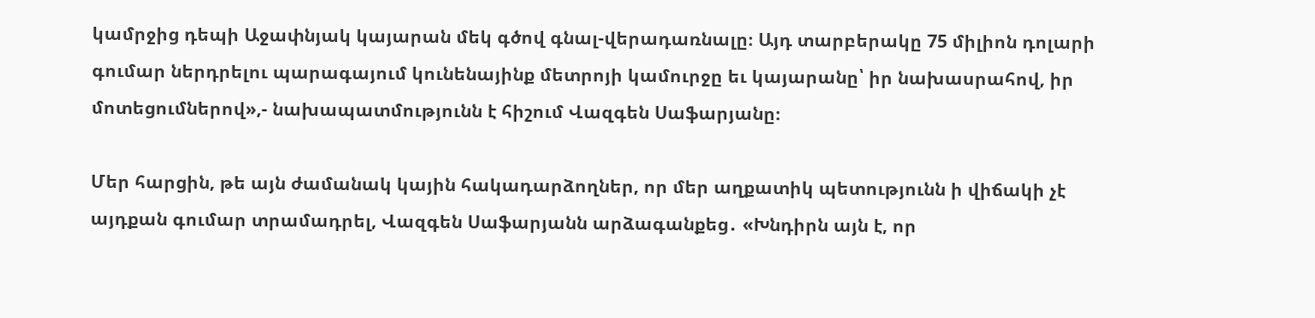կամրջից դեպի Աջափնյակ կայարան մեկ գծով գնալ-վերադառնալը։ Այդ տարբերակը 75 միլիոն դոլարի գումար ներդրելու պարագայում կունենայինք մետրոյի կամուրջը եւ կայարանը՝ իր նախասրահով, իր մոտեցումներով»,- նախապատմությունն է հիշում Վազգեն Սաֆարյանը։

Մեր հարցին, թե այն ժամանակ կային հակադարձողներ, որ մեր աղքատիկ պետությունն ի վիճակի չէ այդքան գումար տրամադրել, Վազգեն Սաֆարյանն արձագանքեց․ «Խնդիրն այն է, որ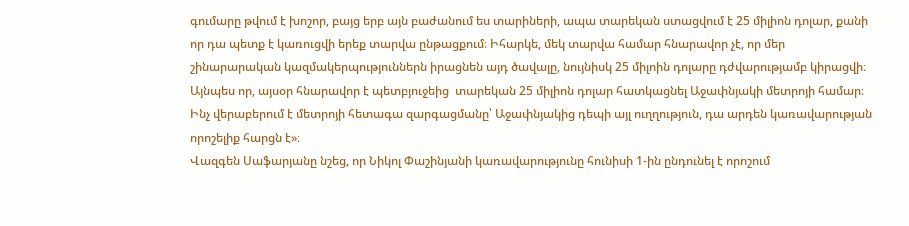գումարը թվում է խոշոր, բայց երբ այն բաժանում ես տարիների, ապա տարեկան ստացվում է 25 միլիոն դոլար, քանի որ դա պետք է կառուցվի երեք տարվա ընթացքում։ Իհարկե, մեկ տարվա համար հնարավոր չէ, որ մեր շինարարական կազմակերպություններն իրացնեն այդ ծավալը, նույնիսկ 25 միլոին դոլարը դժվարությամբ կիրացվի։ Այնպես որ, այսօր հնարավոր է պետբյուջեից  տարեկան 25 միլիոն դոլար հատկացնել Աջափնյակի մետրոյի համար։ Ինչ վերաբերում է մետրոյի հետագա զարգացմանը՝ Աջափնյակից դեպի այլ ուղղություն, դա արդեն կառավարության որոշելիք հարցն է»։
Վազգեն Սաֆարյանը նշեց, որ Նիկոլ Փաշինյանի կառավարությունը հունիսի 1-ին ընդունել է որոշում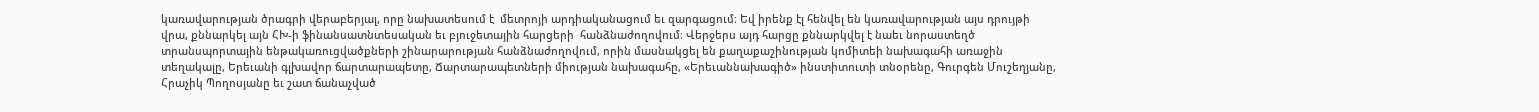կառավարության ծրագրի վերաբերյալ, որը նախատեսում է  մետրոյի արդիականացում եւ զարգացում։ Եվ իրենք էլ հենվել են կառավարության այս դրույթի վրա, քննարկել այն ՀԽ-ի ֆինանսատնտեսական եւ բյուջետային հարցերի  հանձնաժողովում։ Վերջերս այդ հարցը քննարկվել է նաեւ նորաստեղծ տրանսպորտային ենթակառուցվածքների շինարարության հանձնաժողովում, որին մասնակցել են քաղաքաշինության կոմիտեի նախագահի առաջին տեղակալը, Երեւանի գլխավոր ճարտարապետը, Ճարտարապետների միության նախագահը, «Երեւաննախագիծ» ինստիտուտի տնօրենը, Գուրգեն Մուշեղյանը, Հրաչիկ Պողոսյանը եւ շատ ճանաչված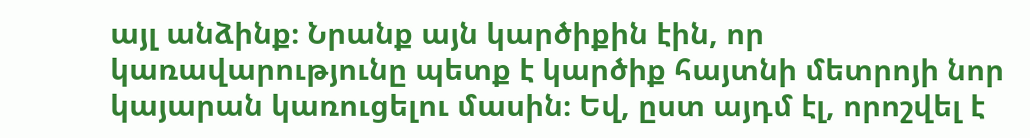այլ անձինք։ Նրանք այն կարծիքին էին, որ կառավարությունը պետք է կարծիք հայտնի մետրոյի նոր կայարան կառուցելու մասին։ Եվ, ըստ այդմ էլ, որոշվել է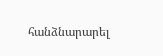հանձնարարել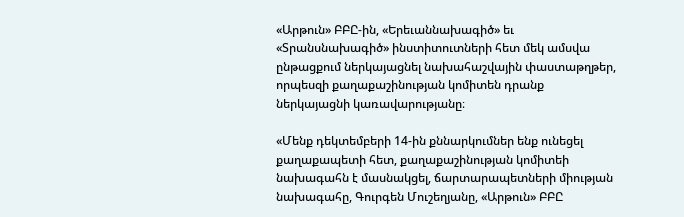«Արթուն» ԲԲԸ-ին, «Երեւաննախագիծ» եւ «Տրանսնախագիծ» ինստիտուտների հետ մեկ ամսվա ընթացքում ներկայացնել նախահաշվային փաստաթղթեր, որպեսզի քաղաքաշինության կոմիտեն դրանք ներկայացնի կառավարությանը։

«Մենք դեկտեմբերի 14-ին քննարկումներ ենք ունեցել քաղաքապետի հետ, քաղաքաշինության կոմիտեի նախագահն է մասնակցել, ճարտարապետների միության նախագահը, Գուրգեն Մուշեղյանը, «Արթուն» ԲԲԸ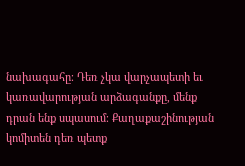նախագահը։ Դեռ չկա վարչապետի եւ կառավարության արձագանքը, մենք դրան ենք սպասում։ Քաղաքաշինության կոմիտեն դեռ պետք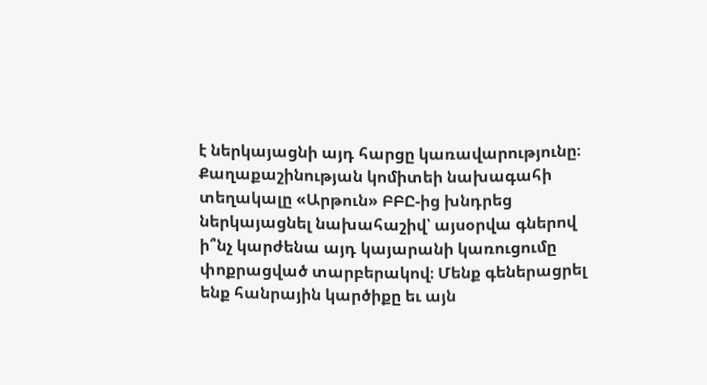է ներկայացնի այդ հարցը կառավարությունը։ Քաղաքաշինության կոմիտեի նախագահի տեղակալը «Արթուն» ԲԲԸ-ից խնդրեց ներկայացնել նախահաշիվ՝ այսօրվա գներով ի՞նչ կարժենա այդ կայարանի կառուցումը փոքրացված տարբերակով։ Մենք գեներացրել ենք հանրային կարծիքը եւ այն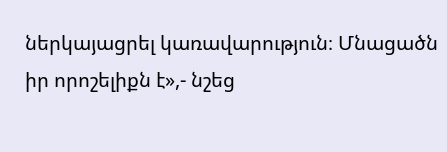ներկայացրել կառավարություն։ Մնացածն իր որոշելիքն է»,- նշեց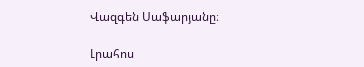Վազգեն Սաֆարյանը։

Լրահոս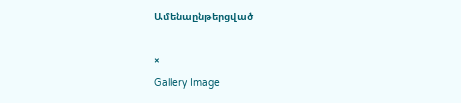Ամենաընթերցված

×
Gallery Image